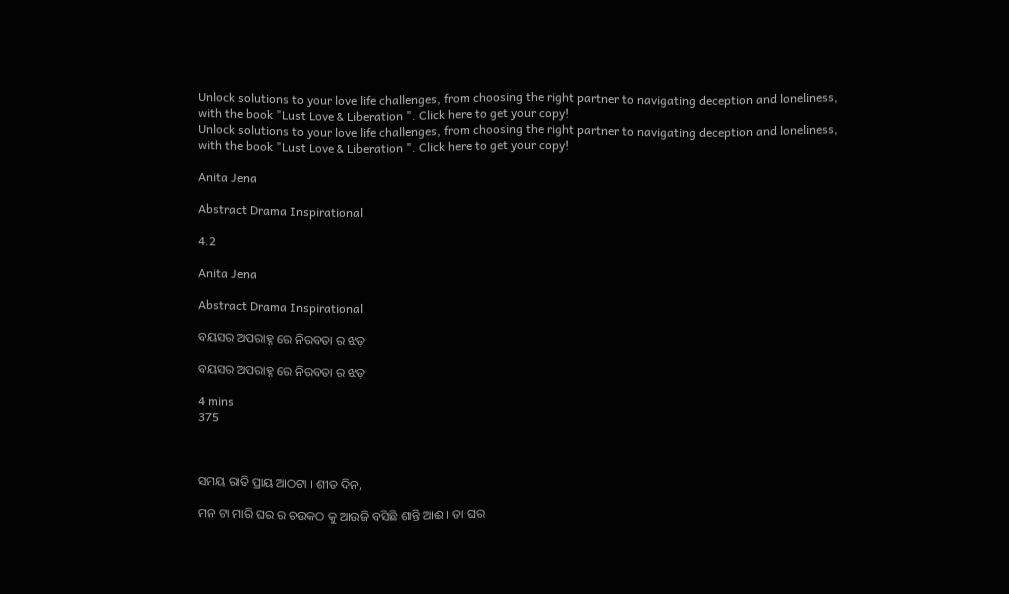Unlock solutions to your love life challenges, from choosing the right partner to navigating deception and loneliness, with the book "Lust Love & Liberation ". Click here to get your copy!
Unlock solutions to your love life challenges, from choosing the right partner to navigating deception and loneliness, with the book "Lust Love & Liberation ". Click here to get your copy!

Anita Jena

Abstract Drama Inspirational

4.2

Anita Jena

Abstract Drama Inspirational

ବୟସର ଅପରାହ୍ନ ରେ ନିରବତା ର ଝଡ଼

ବୟସର ଅପରାହ୍ନ ରେ ନିରବତା ର ଝଡ଼

4 mins
375



ସମୟ ରାତି ପ୍ରାୟ ଆଠଟା । ଶୀତ ଦିନ,

ମନ ଟା ମାରି ଘର ର ଚଉକଠ କୁ ଆଉଜି ବସିଛି ଶାନ୍ତି ଆଈ । ତା ଘର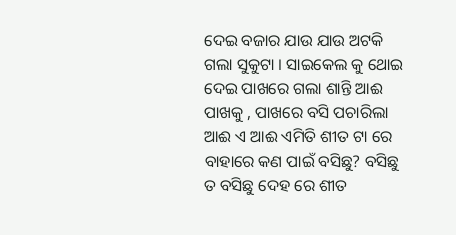ଦେଇ ବଜାର ଯାଉ ଯାଉ ଅଟକି ଗଲା ସୁକୁଟା । ସାଇକେଲ କୁ ଥୋଇ ଦେଇ ପାଖରେ ଗଲା ଶାନ୍ତି ଆଈ ପାଖକୁ , ପାଖରେ ବସି ପଚାରିଲା ଆଈ ଏ ଆଈ ଏମିତି ଶୀତ ଟା ରେ ବାହାରେ କଣ ପାଇଁ ବସିଛୁ? ବସିଛୁ ତ ବସିଛୁ ଦେହ ରେ ଶୀତ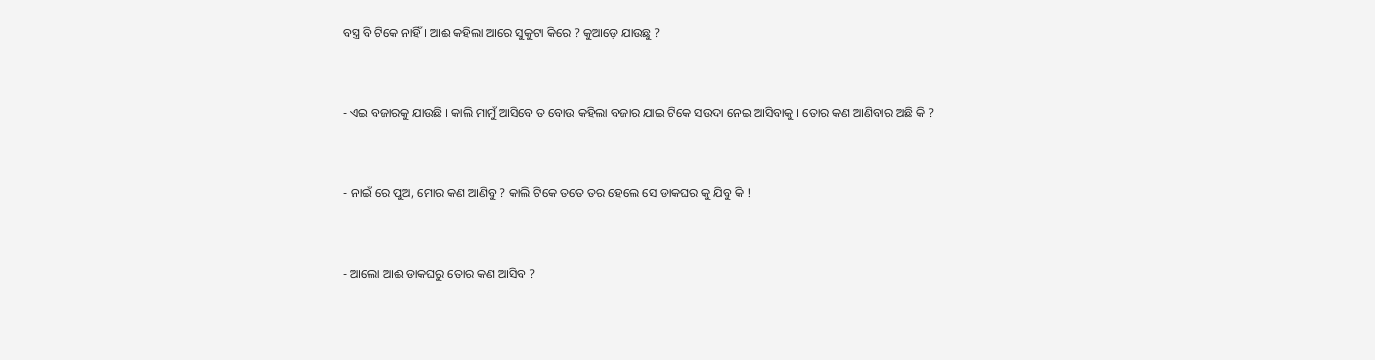ବସ୍ତ୍ର ବି ଟିକେ ନାହିଁ । ଆଈ କହିଲା ଆରେ ସୁକୁଟା କିରେ ? କୁଆଡ଼େ ଯାଉଛୁ ?


- ଏଇ ବଜାରକୁ ଯାଉଛି । କାଲି ମାମୁଁ ଆସିବେ ତ ବୋଉ କହିଲା ବଜାର ଯାଇ ଟିକେ ସଉଦା ନେଇ ଆସିବାକୁ । ତୋର କଣ ଆଣିବାର ଅଛି କି ?


- ନାଇଁ ରେ ପୁଅ, ମୋର କଣ ଆଣିବୁ ? କାଲି ଟିକେ ତତେ ତର ହେଲେ ସେ ଡାକଘର କୁ ଯିବୁ କି !


- ଆଲୋ ଆଈ ଡାକଘରୁ ତୋର କଣ ଆସିବ ?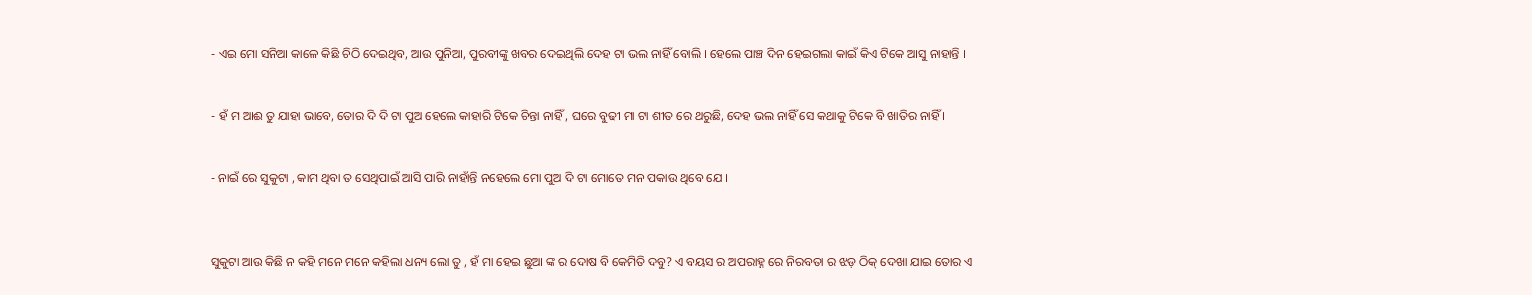- ଏଇ ମୋ ସନିଆ କାଳେ କିଛି ଚିଠି ଦେଇଥିବ, ଆଉ ପୁନିଆ, ପୁରବୀଙ୍କୁ ଖବର ଦେଇଥିଲି ଦେହ ଟା ଭଲ ନାହିଁ ବୋଲି । ହେଲେ ପାଞ୍ଚ ଦିନ ହେଇଗଲା କାଇଁ କିଏ ଟିକେ ଆସୁ ନାହାନ୍ତି ।


- ହଁ ମ ଆଈ ତୁ ଯାହା ଭାବେ, ତୋର ଦି ଦି ଟା ପୁଅ ହେଲେ କାହାରି ଟିକେ ଚିନ୍ତା ନାହିଁ , ଘରେ ବୁଢୀ ମା ଟା ଶୀତ ରେ ଥରୁଛି, ଦେହ ଭଲ ନାହିଁ ସେ କଥାକୁ ଟିକେ ବି ଖାତିର ନାହିଁ ।


- ନାଇଁ ରେ ସୁକୁଟା , କାମ ଥିବା ତ ସେଥିପାଇଁ ଆସି ପାରି ନାହାଁନ୍ତି ନହେଲେ ମୋ ପୁଅ ଦି ଟା ମୋତେ ମନ ପକାଉ ଥିବେ ଯେ ।



ସୁକୁଟା ଆଉ କିଛି ନ କହି ମନେ ମନେ କହିଲା ଧନ୍ୟ ଲୋ ତୁ , ହଁ ମା ହେଇ ଛୁଆ ଙ୍କ ର ଦୋଷ ବି କେମିତି ଦବୁ? ଏ ବୟସ ର ଅପରାହ୍ନ ରେ ନିରବତା ର ଝଡ଼ ଠିକ୍ ଦେଖା ଯାଇ ତୋର ଏ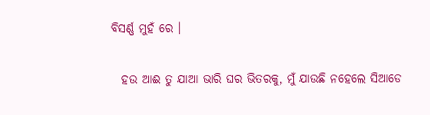ବିସର୍ଣ୍ଣ ମୁହଁ ରେ ।

  ହଉ ଆଈ ତୁ ଯାଆ ଭାରି ଘର ଭିତରକୁ, ମୁଁ ଯାଉଛି ନହେଲେ ସିଆଡେ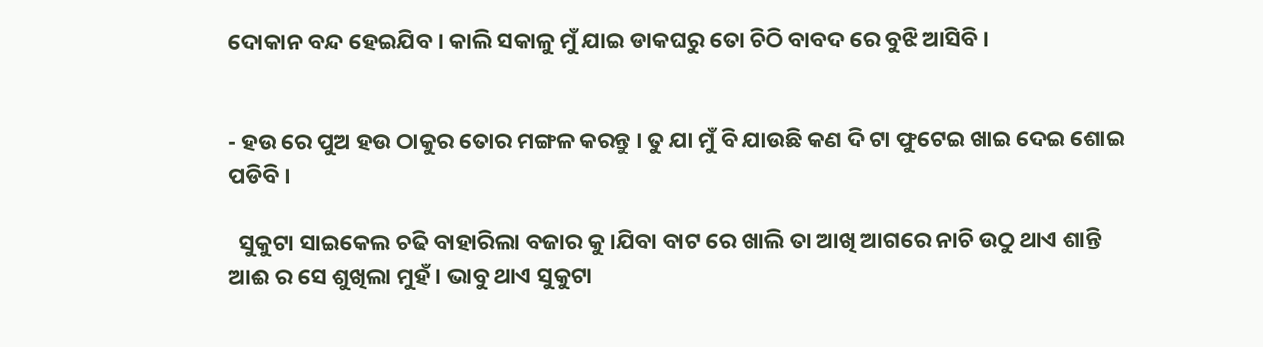ଦୋକାନ ବନ୍ଦ ହେଇଯିବ । କାଲି ସକାଳୁ ମୁଁ ଯାଇ ଡାକଘରୁ ତୋ ଚିଠି ବାବଦ ରେ ବୁଝି ଆସିବି ।


- ହଉ ରେ ପୁଅ ହଉ ଠାକୁର ତୋର ମଙ୍ଗଳ କରନ୍ତୁ । ତୁ ଯା ମୁଁ ବି ଯାଉଛି କଣ ଦି ଟା ଫୁଟେଇ ଖାଇ ଦେଇ ଶୋଇ ପଡିବି ।

  ସୁକୁଟା ସାଇକେଲ ଚଢି ବାହାରିଲା ବଜାର କୁ ।ଯିବା ବାଟ ରେ ଖାଲି ତା ଆଖି ଆଗରେ ନାଚି ଉଠୁ ଥାଏ ଶାନ୍ତି ଆଈ ର ସେ ଶୁଖିଲା ମୁହଁ । ଭାବୁ ଥାଏ ସୁକୁଟା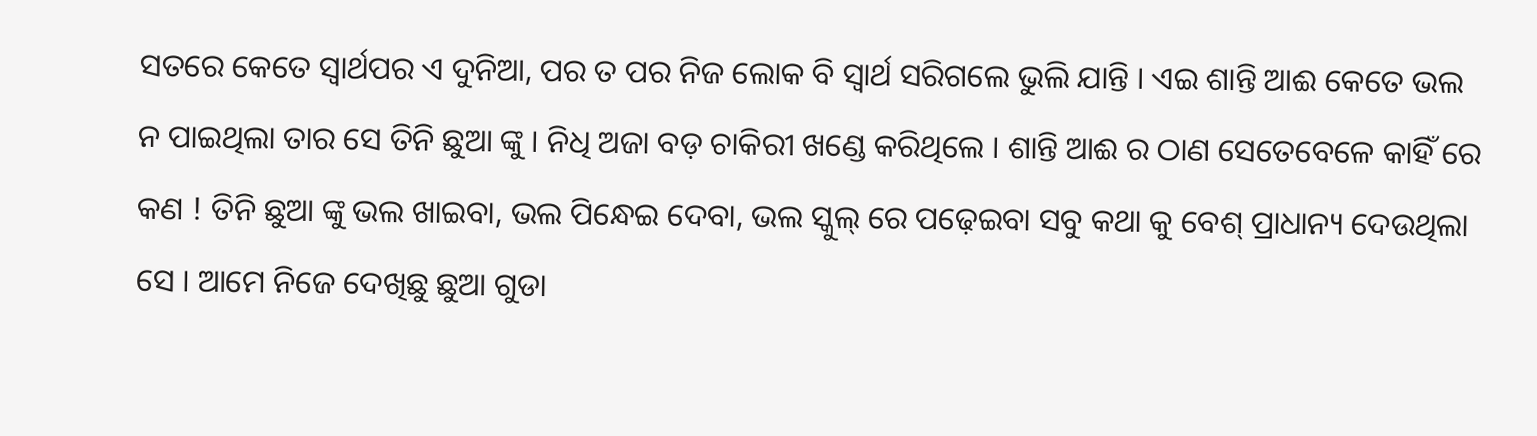ସତରେ କେତେ ସ୍ୱାର୍ଥପର ଏ ଦୁନିଆ, ପର ତ ପର ନିଜ ଲୋକ ବି ସ୍ବାର୍ଥ ସରିଗଲେ ଭୁଲି ଯାନ୍ତି । ଏଇ ଶାନ୍ତି ଆଈ କେତେ ଭଲ ନ ପାଇଥିଲା ତାର ସେ ତିନି ଛୁଆ ଙ୍କୁ । ନିଧି ଅଜା ବଡ଼ ଚାକିରୀ ଖଣ୍ଡେ କରିଥିଲେ । ଶାନ୍ତି ଆଈ ର ଠାଣ ସେତେବେଳେ କାହିଁ ରେ କଣ ! ତିନି ଛୁଆ ଙ୍କୁ ଭଲ ଖାଇବା, ଭଲ ପିନ୍ଧେଇ ଦେବା, ଭଲ ସ୍କୁଲ୍ ରେ ପଢ଼େଇବା ସବୁ କଥା କୁ ବେଶ୍ ପ୍ରାଧାନ୍ୟ ଦେଉଥିଲା ସେ । ଆମେ ନିଜେ ଦେଖିଛୁ ଛୁଆ ଗୁଡା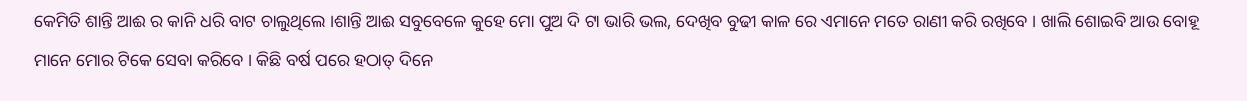କେମିତି ଶାନ୍ତି ଆଈ ର କାନି ଧରି ବାଟ ଚାଲୁଥିଲେ ।ଶାନ୍ତି ଆଈ ସବୁବେଳେ କୁହେ ମୋ ପୁଅ ଦି ଟା ଭାରି ଭଲ, ଦେଖିବ ବୁଢୀ କାଳ ରେ ଏମାନେ ମତେ ରାଣୀ କରି ରଖିବେ । ଖାଲି ଶୋଇବି ଆଉ ବୋହୂ ମାନେ ମୋର ଟିକେ ସେବା କରିବେ । କିଛି ବର୍ଷ ପରେ ହଠାତ୍ ଦିନେ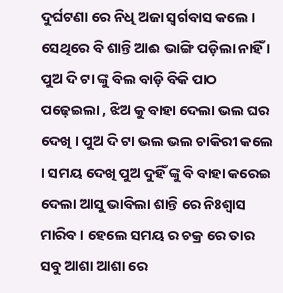ଦୁର୍ଘଟଣା ରେ ନିଧି ଅଜା ସ୍ଵର୍ଗବାସ କଲେ । ସେଥିରେ ବି ଶାନ୍ତି ଆଈ ଭାଙ୍ଗି ପଡ଼ିଲା ନାହିଁ । ପୁଅ ଦି ଟା ଙ୍କୁ ବିଲ ବାଡ଼ି ବିକି ପାଠ ପଢ଼େଇଲା , ଝିଅ କୁ ବାହା ଦେଲା ଭଲ ଘର ଦେଖି । ପୁଅ ଦି ଟା ଭଲ ଭଲ ଚାକିରୀ କଲେ । ସମୟ ଦେଖି ପୁଅ ଦୁହିଁ ଙ୍କୁ ବି ବାହା କରେଇ ଦେଲା ଆସୁ ଭାବିଲା ଶାନ୍ତି ରେ ନିଃଶ୍ୱାସ ମାରିବ । ହେଲେ ସମୟ ର ଚକ୍ର ରେ ତାର ସବୁ ଆଶା ଆଶା ରେ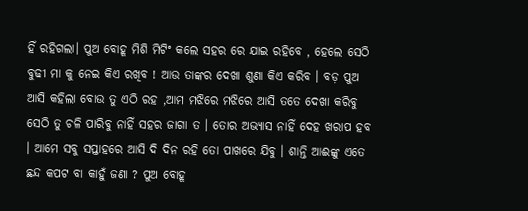ହିଁ ରହିଗଲା। ପୁଅ ବୋହୂ ମିଶି ମିଟିଂ କଲେ ସହର ରେ ଯାଇ ରହିବେ , ହେଲେ ସେଠି ବୁଢୀ ମା କୁ ନେଇ କିଏ ରଖିବ ! ଆଉ ତାଙ୍କର ଦେଖା ଶୁଣା କିଏ କରିବ । ବଡ଼ ପୁଅ ଆସି କହିଲା ବୋଉ ତୁ ଏଠି ରହ ,ଆମ ମଝିରେ ମଝିରେ ଆସି ତତେ ଦେଖା କରିବୁ ସେଠି ତୁ ଚଳି ପାରିବୁ ନାହିଁ ସହର ଜାଗା ତ । ତୋର ଅଭ୍ୟାସ ନାହିଁ ଦେହ ଖରାପ ହବ । ଆମେ ସବୁ ସପ୍ତାହରେ ଆସି ଦି ଦିନ ରହି ତୋ ପାଖରେ ଯିବୁ । ଶାନ୍ତି ଆଈଙ୍କୁ ଏତେ ଛନ୍ଦ କପଟ ବା କାହୁଁ ଜଣା ? ପୁଅ ବୋହୂ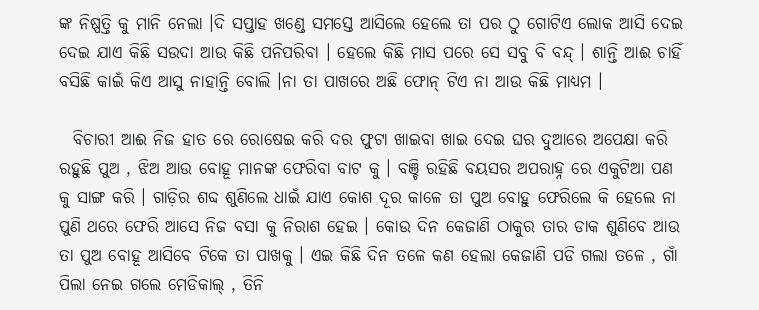ଙ୍କ ନିଷ୍ପତ୍ତି କୁ ମାନି ନେଲା ।ଦି ସପ୍ତାହ ଖଣ୍ଡେ ସମସ୍ତେ ଆସିଲେ ହେଲେ ତା ପର ଠୁ ଗୋଟିଏ ଲୋକ ଆସି ଦେଇ ଦେଇ ଯାଏ କିଛି ସଉଦା ଆଉ କିଛି ପନିପରିବା । ହେଲେ କିଛି ମାସ ପରେ ସେ ସବୁ ବି ବନ୍ଦ୍ । ଶାନ୍ତି ଆଈ ଚାହିଁ ବସିଛି କାଇଁ କିଏ ଆସୁ ନାହାନ୍ତି ବୋଲି ।ନା ତା ପାଖରେ ଅଛି ଫୋନ୍ ଟିଏ ନା ଆଉ କିଛି ମାଧ୍ୟମ ।

  ବିଚାରୀ ଆଈ ନିଜ ହାତ ରେ ରୋଷେଇ କରି ଦର ଫୁଟା ଖାଇବା ଖାଇ ଦେଇ ଘର ଦୁଆରେ ଅପେକ୍ଷା କରି ରହୁଛି ପୁଅ , ଝିଅ ଆଉ ବୋହୂ ମାନଙ୍କ ଫେରିବା ବାଟ କୁ । ବଞ୍ଚି ରହିଛି ବୟସର ଅପରାହ୍ନ ରେ ଏକୁଟିଆ ପଣ କୁ ସାଙ୍ଗ କରି । ଗାଡ଼ିର ଶବ୍ଦ ଶୁଣିଲେ ଧାଇଁ ଯାଏ କୋଶ ଦୂର କାଳେ ତା ପୁଅ ବୋହୁ ଫେରିଲେ କି ହେଲେ ନା ପୁଣି ଥରେ ଫେରି ଆସେ ନିଜ ବସା କୁ ନିରାଶ ହେଇ । କୋଉ ଦିନ କେଜାଣି ଠାକୁର ତାର ଡାକ ଶୁଣିବେ ଆଉ ତା ପୁଅ ବୋହୂ ଆସିବେ ଟିକେ ତା ପାଖକୁ । ଏଇ କିଛି ଦିନ ତଳେ କଣ ହେଲା କେଜାଣି ପଡି ଗଲା ତଳେ , ଗାଁ ପିଲା ନେଇ ଗଲେ ମେଡିକାଲ୍ , ତିନି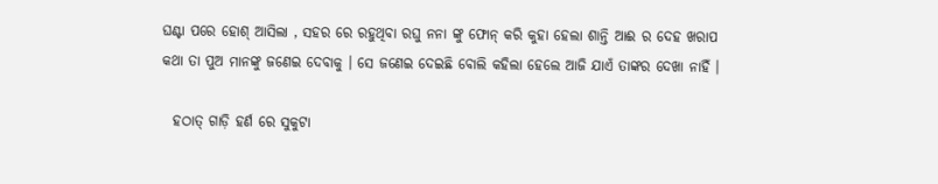ଘଣ୍ଟା ପରେ ହୋଶ୍ ଆସିଲା , ସହର ରେ ରହୁଥିବା ରଘୁ ନନା ଙ୍କୁ ଫୋନ୍ କରି କୁହା ହେଲା ଶାନ୍ତି ଆଈ ର ଦେହ ଖରାପ କଥା ତା ପୁଅ ମାନଙ୍କୁ ଜଣେଇ ଦେବାକୁ । ସେ ଜଣେଇ ଦେଇଛି ବୋଲି କହିଲା ହେଲେ ଆଜି ଯାଏଁ ତାଙ୍କର ଦେଖା ନାହିଁ ।

  ହଠାତ୍ ଗାଡ଼ି ହର୍ଣ ରେ ସୁକୁଟା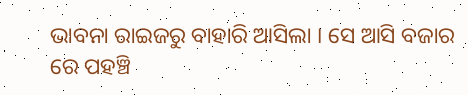ଭାବନା ରାଇଜରୁ ବାହାରି ଆସିଲା । ସେ ଆସି ବଜାର ରେ ପହଞ୍ଚି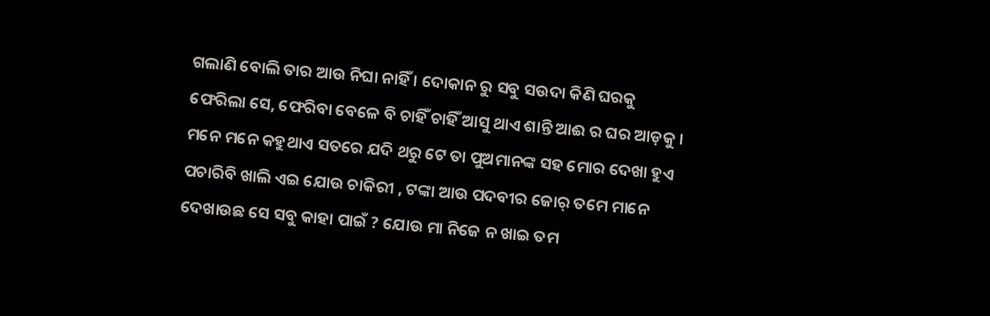ଗଲାଣି ବୋଲି ତାର ଆଉ ନିଘା ନାହିଁ । ଦୋକାନ ରୁ ସବୁ ସଉଦା କିଣି ଘରକୁ ଫେରିଲା ସେ, ଫେରିବା ବେଳେ ବି ଚାହିଁ ଚାହିଁ ଆସୁ ଥାଏ ଶାନ୍ତି ଆଈ ର ଘର ଆଡ଼କୁ । ମନେ ମନେ କହୁଥାଏ ସତରେ ଯଦି ଥରୁ ଟେ ତା ପୁଅମାନଙ୍କ ସହ ମୋର ଦେଖା ହୁଏ ପଚାରିବି ଖାଲି ଏଇ ଯୋଉ ଚାକିରୀ , ଟଙ୍କା ଆଉ ପଦବୀର ଜୋର୍ ତମେ ମାନେ ଦେଖାଉଛ ସେ ସବୁ କାହା ପାଇଁ ? ଯୋଉ ମା ନିଜେ ନ ଖାଇ ତମ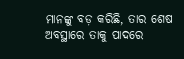ମାନଙ୍କୁ ବଡ଼ କରିଛି, ତାର ଶେଷ ଅବସ୍ଥାରେ ତାକୁ ପାଦରେ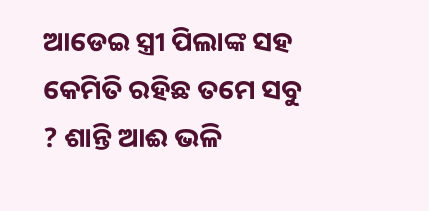ଆଡେଇ ସ୍ତ୍ରୀ ପିଲାଙ୍କ ସହ କେମିତି ରହିଛ ତମେ ସବୁ ? ଶାନ୍ତି ଆଈ ଭଳି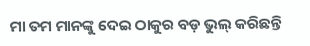ମା ତମ ମାନଙ୍କୁ ଦେଇ ଠାକୁର ବଡ଼ ଭୁଲ୍ କରିଛନ୍ତି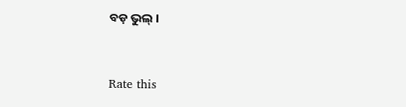ବଡ଼ ଭୁଲ୍ ।


Rate this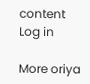content
Log in

More oriya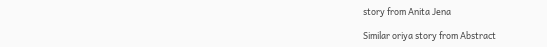story from Anita Jena

Similar oriya story from Abstract